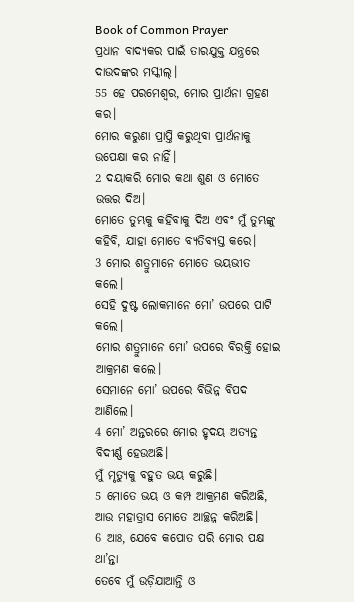Book of Common Prayer
ପ୍ରଧାନ ବାଦ୍ୟକର ପାଇଁ ତାରଯୁକ୍ତ ଯନ୍ତ୍ରରେ ଦାଉଦଙ୍କର ମସ୍କୀଲ୍।
55 ହେ ପରମେଶ୍ୱର, ମୋର ପ୍ରାର୍ଥନା ଗ୍ରହଣ କର।
ମୋର କରୁଣା ପ୍ରାପ୍ତି କରୁଥିବା ପ୍ରାର୍ଥନାକୁ ଉପେକ୍ଷା କର ନାହିଁ।
2 ଦୟାକରି ମୋର କଥା ଶୁଣ ଓ ମୋତେ ଉତ୍ତର ଦିଅ।
ମୋତେ ତୁମ୍ଭକୁ କହିବାକୁ ଦିଅ ଏବଂ ମୁଁ ତୁମ୍ଭଙ୍କୁ କହିବି, ଯାହା ମୋତେ ବ୍ୟତିବ୍ୟସ୍ତ କରେ।
3 ମୋର ଶତ୍ରୁମାନେ ମୋତେ ଭୟଭୀତ କଲେ।
ସେହି ଦୁଷ୍ଟ ଲୋକମାନେ ମୋ’ ଉପରେ ପାଟି କଲେ।
ମୋର ଶତ୍ରୁମାନେ ମୋ’ ଉପରେ ବିରକ୍ତି ହୋଇ ଆକ୍ରମଣ କଲେ।
ସେମାନେ ମୋ’ ଉପରେ ବିଭିନ୍ନ ବିପଦ ଆଣିଲେ।
4 ମୋ’ ଅନ୍ତରରେ ମୋର ହୃଦୟ ଅତ୍ୟନ୍ତ ବିଦୀର୍ଣ୍ଣ ହେଉଅଛି।
ମୁଁ ମୃତ୍ୟୁକୁ ବହୁତ ଭୟ କରୁଛି।
5 ମୋତେ ଭୟ ଓ କମ୍ପ ଆକ୍ରମଣ କରିଅଛି,
ଆଉ ମହାତ୍ରାସ ମୋତେ ଆଚ୍ଛନ୍ନ କରିଅଛି।
6 ଆଃ, ଯେବେ କପୋତ ପରି ମୋର ପକ୍ଷ ଥା’ନ୍ତା
ତେବେ ମୁଁ ଉଡ଼ିଯାଆନ୍ତି ଓ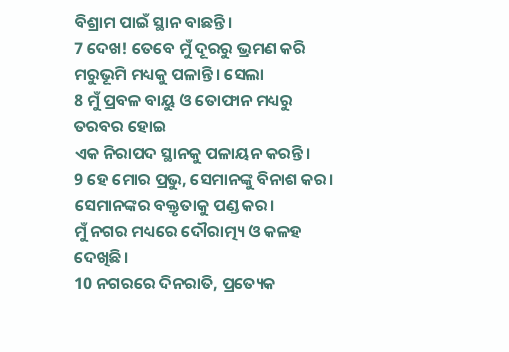ବିଶ୍ରାମ ପାଇଁ ସ୍ଥାନ ବାଛନ୍ତି।
7 ଦେଖ! ତେବେ ମୁଁ ଦୂରରୁ ଭ୍ରମଣ କରି ମରୁଭୂମି ମଧ୍ୟକୁ ପଳାନ୍ତି। ସେଲା
8 ମୁଁ ପ୍ରବଳ ବାୟୁ ଓ ତୋଫାନ ମଧ୍ୟରୁ ତରବର ହୋଇ
ଏକ ନିରାପଦ ସ୍ଥାନକୁ ପଳାୟନ କରନ୍ତି।
9 ହେ ମୋର ପ୍ରଭୁ, ସେମାନଙ୍କୁ ବିନାଶ କର।
ସେମାନଙ୍କର ବକ୍ତୃତାକୁ ପଣ୍ଡ କର।
ମୁଁ ନଗର ମଧ୍ୟରେ ଦୌରାତ୍ମ୍ୟ ଓ କଳହ ଦେଖିଛି।
10 ନଗରରେ ଦିନରାତି, ପ୍ରତ୍ୟେକ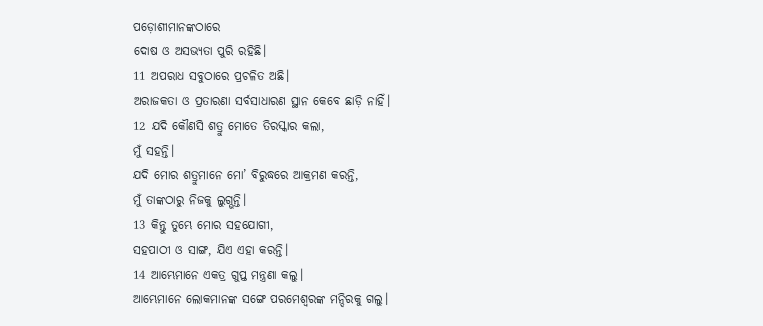ପଡ଼ୋଶୀମାନଙ୍କଠାରେ
ଦୋଷ ଓ ଅସଭ୍ୟତା ପୁରି ରହିଛି।
11 ଅପରାଧ ସବୁଠାରେ ପ୍ରଚଳିତ ଅଛି।
ଅରାଜକତା ଓ ପ୍ରତାରଣା ସର୍ବସାଧାରଣ ସ୍ଥାନ କେବେ ଛାଡ଼ି ନାହିଁ।
12 ଯଦି କୌଣସି ଶତ୍ରୁ ମୋତେ ତିରସ୍କାର କଲା,
ମୁଁ ସହନ୍ତି।
ଯଦି ମୋର ଶତ୍ରୁମାନେ ମୋ’ ବିରୁଦ୍ଧରେ ଆକ୍ରମଣ କରନ୍ତି,
ମୁଁ ତାଙ୍କଠାରୁ ନିଜକୁ ଲୁଗ୍ଭନ୍ତି।
13 କିନ୍ତୁ ତୁମ୍ଭେ ମୋର ସହଯୋଗୀ,
ସହପାଠୀ ଓ ସାଙ୍ଗ, ଯିଏ ଏହା କରନ୍ତି।
14 ଆମ୍ଭେମାନେ ଏକତ୍ର ଗୁପ୍ତ ମନ୍ତ୍ରଣା କଲୁ।
ଆମ୍ଭେମାନେ ଲୋକମାନଙ୍କ ସଙ୍ଗେ ପରମେଶ୍ୱରଙ୍କ ମନ୍ଦିରକୁ ଗଲୁ।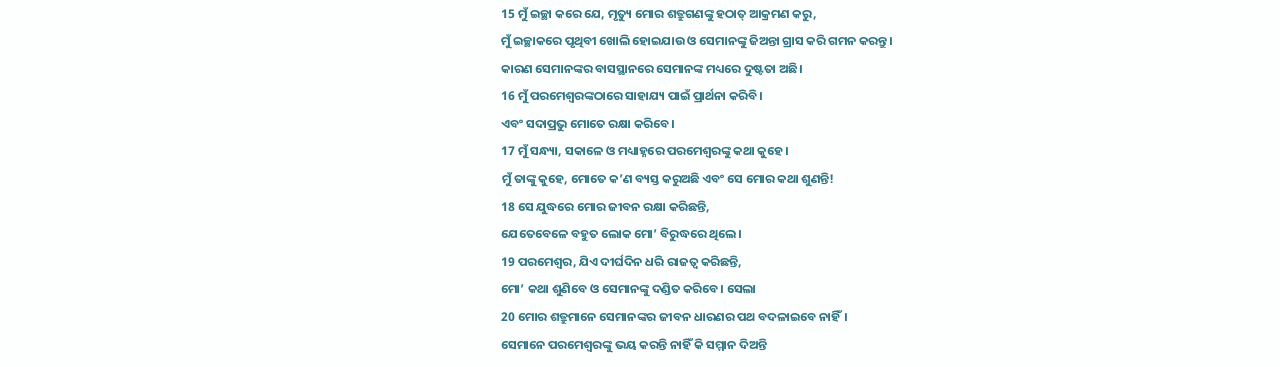15 ମୁଁ ଇଚ୍ଛା କରେ ଯେ, ମୃତ୍ୟୁ ମୋର ଶତ୍ରୁଗଣଙ୍କୁ ହଠାତ୍ ଆକ୍ରମଣ କରୁ,
ମୁଁ ଇଚ୍ଛାକରେ ପୃଥିବୀ ଖୋଲି ହୋଇଯାଉ ଓ ସେମାନଙ୍କୁ ଜିଅନ୍ତା ଗ୍ରାସ କରି ଗମନ କରନ୍ତୁ।
କାରଣ ସେମାନଙ୍କର ବାସସ୍ଥାନରେ ସେମାନଙ୍କ ମଧ୍ୟରେ ଦୁଷ୍ଟତା ଅଛି।
16 ମୁଁ ପରମେଶ୍ୱରଙ୍କଠାରେ ସାହାଯ୍ୟ ପାଇଁ ପ୍ରାର୍ଥନା କରିବି।
ଏବଂ ସଦାପ୍ରଭୁ ମୋତେ ରକ୍ଷା କରିବେ।
17 ମୁଁ ସନ୍ଧ୍ୟା, ସକାଳେ ଓ ମଧ୍ୟାହ୍ନରେ ପରମେଶ୍ୱରଙ୍କୁ କଥା କୁହେ।
ମୁଁ ତାଙ୍କୁ କୁହେ, ମୋତେ କ’ଣ ବ୍ୟସ୍ତ କରୁଅଛି ଏବଂ ସେ ମୋର କଥା ଶୁଣନ୍ତି!
18 ସେ ଯୁଦ୍ଧରେ ମୋର ଜୀବନ ରକ୍ଷା କରିଛନ୍ତି,
ଯେତେବେଳେ ବହୁତ ଲୋକ ମୋ’ ବିରୁଦ୍ଧରେ ଥିଲେ।
19 ପରମେଶ୍ୱର, ଯିଏ ଦୀର୍ଘଦିନ ଧରି ରାଜତ୍ୱ କରିଛନ୍ତି,
ମୋ’ କଥା ଶୁଣିବେ ଓ ସେମାନଙ୍କୁ ଦଣ୍ଡିତ କରିବେ। ସେଲା
20 ମୋର ଶତ୍ରୁମାନେ ସେମାନଙ୍କର ଜୀବନ ଧାରଣର ପଥ ବଦଳାଇବେ ନାହିଁ।
ସେମାନେ ପରମେଶ୍ୱରଙ୍କୁ ଭୟ କରନ୍ତି ନାହିଁ କି ସମ୍ମାନ ଦିଅନ୍ତି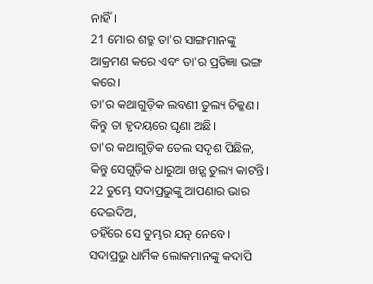ନାହିଁ।
21 ମୋର ଶତ୍ରୁ ତା'ର ସାଙ୍ଗମାନଙ୍କୁ ଆକ୍ରମଣ କରେ ଏବଂ ତା'ର ପ୍ରତିଜ୍ଞା ଭଙ୍ଗ କରେ।
ତା'ର କଥାଗୁଡ଼ିକ ଲବଣୀ ତୁଲ୍ୟ ଚିକ୍କଣ।
କିନ୍ତୁ ତା ହୃଦୟରେ ଘୃଣା ଅଛି।
ତା'ର କଥାଗୁଡ଼ିକ ତେଲ ସଦୃଶ ପିଛିଳ, କିନ୍ତୁ ସେଗୁଡ଼ିକ ଧାରୁଆ ଖଡ଼୍ଗ ତୁଲ୍ୟ କାଟନ୍ତି।
22 ତୁମ୍ଭେ ସଦାପ୍ରଭୁଙ୍କୁ ଆପଣାର ଭାର ଦେଇଦିଅ,
ତହିଁରେ ସେ ତୁମ୍ଭର ଯତ୍ନ ନେବେ।
ସଦାପ୍ରଭୁ ଧାର୍ମିକ ଲୋକମାନଙ୍କୁ କଦାପି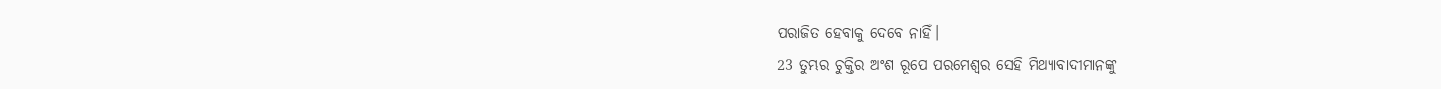ପରାଜିତ ହେବାକୁ ଦେବେ ନାହିଁ।
23 ତୁମ୍ଭର ଚୁକ୍ତିର ଅଂଶ ରୂପେ ପରମେଶ୍ୱର ସେହି ମିଥ୍ୟାବାଦୀମାନଙ୍କୁ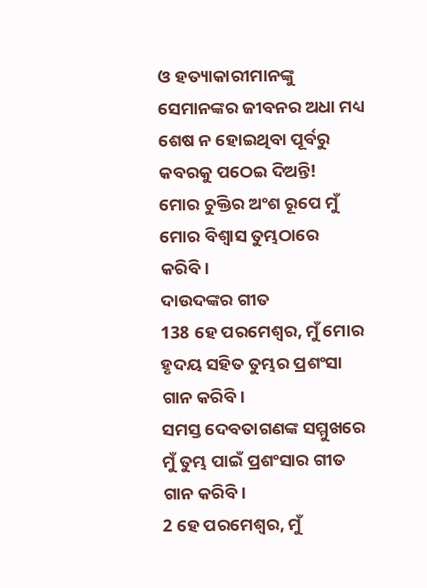ଓ ହତ୍ୟାକାରୀମାନଙ୍କୁ ସେମାନଙ୍କର ଜୀବନର ଅଧା ମଧ୍ୟ ଶେଷ ନ ହୋଇଥିବା ପୂର୍ବରୁ କବରକୁ ପଠେଇ ଦିଅନ୍ତି!
ମୋର ଚୁକ୍ତିର ଅଂଶ ରୂପେ ମୁଁ ମୋର ବିଶ୍ୱାସ ତୁମ୍ଭଠାରେ କରିବି।
ଦାଉଦଙ୍କର ଗୀତ
138 ହେ ପରମେଶ୍ୱର, ମୁଁ ମୋର ହୃଦୟ ସହିତ ତୁମ୍ଭର ପ୍ରଶଂସା ଗାନ କରିବି।
ସମସ୍ତ ଦେବତାଗଣଙ୍କ ସମ୍ମୁଖରେ ମୁଁ ତୁମ୍ଭ ପାଇଁ ପ୍ରଶଂସାର ଗୀତ ଗାନ କରିବି।
2 ହେ ପରମେଶ୍ୱର, ମୁଁ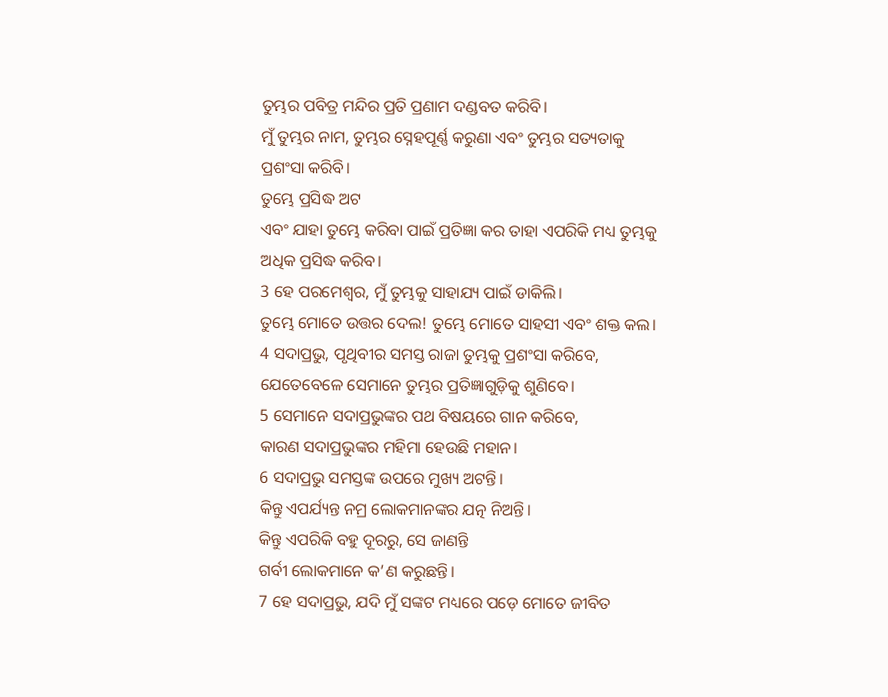ତୁମ୍ଭର ପବିତ୍ର ମନ୍ଦିର ପ୍ରତି ପ୍ରଣାମ ଦଣ୍ଡବତ କରିବି।
ମୁଁ ତୁମ୍ଭର ନାମ, ତୁମ୍ଭର ସ୍ନେହପୂର୍ଣ୍ଣ କରୁଣା ଏବଂ ତୁମ୍ଭର ସତ୍ୟତାକୁ ପ୍ରଶଂସା କରିବି।
ତୁମ୍ଭେ ପ୍ରସିଦ୍ଧ ଅଟ
ଏବଂ ଯାହା ତୁମ୍ଭେ କରିବା ପାଇଁ ପ୍ରତିଜ୍ଞା କର ତାହା ଏପରିକି ମଧ୍ୟ ତୁମ୍ଭକୁ ଅଧିକ ପ୍ରସିଦ୍ଧ କରିବ।
3 ହେ ପରମେଶ୍ୱର, ମୁଁ ତୁମ୍ଭକୁ ସାହାଯ୍ୟ ପାଇଁ ଡାକିଲି।
ତୁମ୍ଭେ ମୋତେ ଉତ୍ତର ଦେଲ! ତୁମ୍ଭେ ମୋତେ ସାହସୀ ଏବଂ ଶକ୍ତ କଲ।
4 ସଦାପ୍ରଭୁ, ପୃଥିବୀର ସମସ୍ତ ରାଜା ତୁମ୍ଭକୁ ପ୍ରଶଂସା କରିବେ,
ଯେତେବେଳେ ସେମାନେ ତୁମ୍ଭର ପ୍ରତିଜ୍ଞାଗୁଡ଼ିକୁ ଶୁଣିବେ।
5 ସେମାନେ ସଦାପ୍ରଭୁଙ୍କର ପଥ ବିଷୟରେ ଗାନ କରିବେ,
କାରଣ ସଦାପ୍ରଭୁଙ୍କର ମହିମା ହେଉଛି ମହାନ।
6 ସଦାପ୍ରଭୁ ସମସ୍ତଙ୍କ ଉପରେ ମୁଖ୍ୟ ଅଟନ୍ତି।
କିନ୍ତୁ ଏପର୍ଯ୍ୟନ୍ତ ନମ୍ର ଲୋକମାନଙ୍କର ଯତ୍ନ ନିଅନ୍ତି।
କିନ୍ତୁ ଏପରିକି ବହୁ ଦୂରରୁ, ସେ ଜାଣନ୍ତି
ଗର୍ବୀ ଲୋକମାନେ କ’ଣ କରୁଛନ୍ତି।
7 ହେ ସଦାପ୍ରଭୁ, ଯଦି ମୁଁ ସଙ୍କଟ ମଧ୍ୟରେ ପଡ଼େ ମୋତେ ଜୀବିତ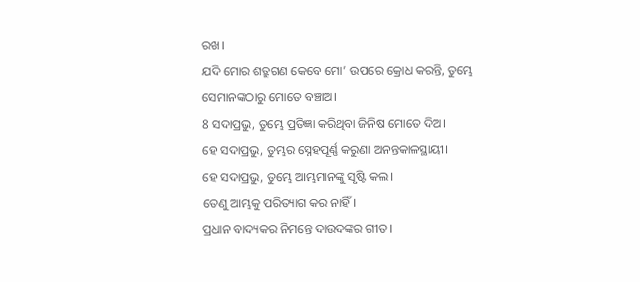ରଖ।
ଯଦି ମୋର ଶତ୍ରୁଗଣ କେବେ ମୋ’ ଉପରେ କ୍ରୋଧ କରନ୍ତି, ତୁମ୍ଭେ ସେମାନଙ୍କଠାରୁ ମୋତେ ବଞ୍ଚାଅ।
8 ସଦାପ୍ରଭୁ, ତୁମ୍ଭେ ପ୍ରତିଜ୍ଞା କରିଥିବା ଜିନିଷ ମୋତେ ଦିଅ।
ହେ ସଦାପ୍ରଭୁ, ତୁମ୍ଭର ସ୍ନେହପୂର୍ଣ୍ଣ କରୁଣା ଅନନ୍ତକାଳସ୍ଥାୟୀ।
ହେ ସଦାପ୍ରଭୁ, ତୁମ୍ଭେ ଆମ୍ଭମାନଙ୍କୁ ସୃଷ୍ଟି କଲ।
ତେଣୁ ଆମ୍ଭକୁ ପରିତ୍ୟାଗ କର ନାହିଁ।
ପ୍ରଧାନ ବାଦ୍ୟକର ନିମନ୍ତେ ଦାଉଦଙ୍କର ଗୀତ।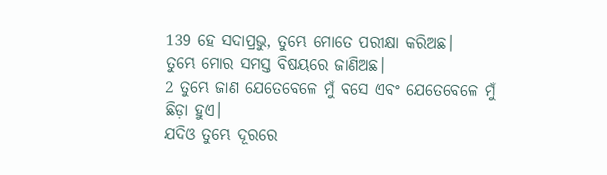139 ହେ ସଦାପ୍ରଭୁ, ତୁମ୍ଭେ ମୋତେ ପରୀକ୍ଷା କରିଅଛ।
ତୁମ୍ଭେ ମୋର ସମସ୍ତ ବିଷୟରେ ଜାଣିଅଛ।
2 ତୁମ୍ଭେ ଜାଣ ଯେତେବେଳେ ମୁଁ ବସେ ଏବଂ ଯେତେବେଳେ ମୁଁ ଛିଡ଼ା ହୁଏ।
ଯଦିଓ ତୁମ୍ଭେ ଦୂରରେ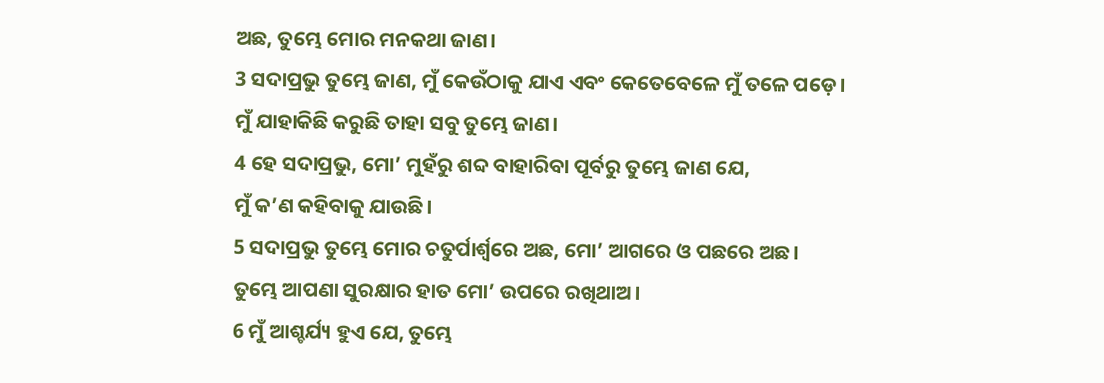ଅଛ, ତୁମ୍ଭେ ମୋର ମନକଥା ଜାଣ।
3 ସଦାପ୍ରଭୁ ତୁମ୍ଭେ ଜାଣ, ମୁଁ କେଉଁଠାକୁ ଯାଏ ଏବଂ କେତେବେଳେ ମୁଁ ତଳେ ପଡ଼େ।
ମୁଁ ଯାହାକିଛି କରୁଛି ତାହା ସବୁ ତୁମ୍ଭେ ଜାଣ।
4 ହେ ସଦାପ୍ରଭୁ, ମୋ’ ମୁହଁରୁ ଶବ୍ଦ ବାହାରିବା ପୂର୍ବରୁ ତୁମ୍ଭେ ଜାଣ ଯେ,
ମୁଁ କ’ଣ କହିବାକୁ ଯାଉଛି।
5 ସଦାପ୍ରଭୁ ତୁମ୍ଭେ ମୋର ଚତୁର୍ପାର୍ଶ୍ୱରେ ଅଛ, ମୋ’ ଆଗରେ ଓ ପଛରେ ଅଛ।
ତୁମ୍ଭେ ଆପଣା ସୁରକ୍ଷାର ହାତ ମୋ’ ଉପରେ ରଖିଥାଅ।
6 ମୁଁ ଆଶ୍ଚର୍ଯ୍ୟ ହୁଏ ଯେ, ତୁମ୍ଭେ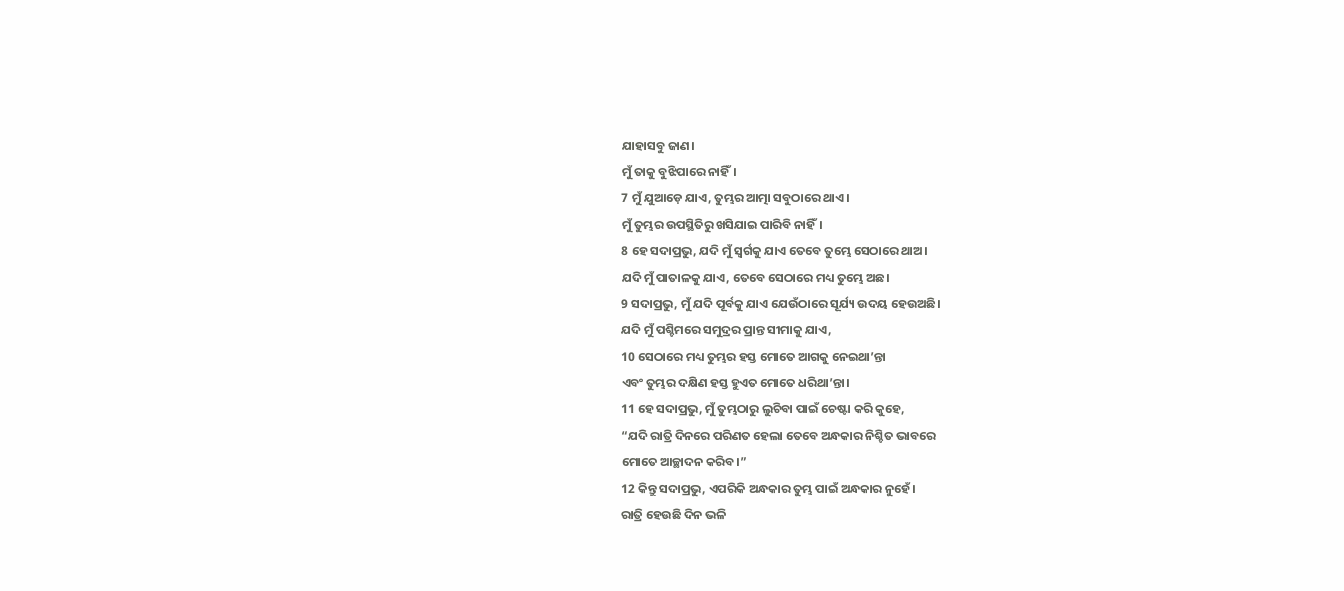ଯାହାସବୁ ଜାଣ।
ମୁଁ ତାକୁ ବୁଝିପାରେ ନାହିଁ।
7 ମୁଁ ଯୁଆଡ଼େ ଯାଏ, ତୁମ୍ଭର ଆତ୍ମା ସବୁଠାରେ ଥାଏ।
ମୁଁ ତୁମ୍ଭର ଉପସ୍ଥିତିରୁ ଖସିଯାଇ ପାରିବି ନାହିଁ।
8 ହେ ସଦାପ୍ରଭୁ, ଯଦି ମୁଁ ସ୍ୱର୍ଗକୁ ଯାଏ ତେବେ ତୁମ୍ଭେ ସେଠାରେ ଥାଅ।
ଯଦି ମୁଁ ପାତାଳକୁ ଯାଏ, ତେବେ ସେଠାରେ ମଧ୍ୟ ତୁମ୍ଭେ ଅଛ।
9 ସଦାପ୍ରଭୁ, ମୁଁ ଯଦି ପୂର୍ବକୁ ଯାଏ ଯେଉଁଠାରେ ସୂର୍ଯ୍ୟ ଉଦୟ ହେଉଅଛି।
ଯଦି ମୁଁ ପଶ୍ଚିମରେ ସମୁଦ୍ରର ପ୍ରାନ୍ତ ସୀମାକୁ ଯାଏ,
10 ସେଠାରେ ମଧ୍ୟ ତୁମ୍ଭର ହସ୍ତ ମୋତେ ଆଗକୁ ନେଇଥା’ନ୍ତା
ଏବଂ ତୁମ୍ଭର ଦକ୍ଷିଣ ହସ୍ତ ହୁଏତ ମୋତେ ଧରିଥା’ନ୍ତା।
11 ହେ ସଦାପ୍ରଭୁ, ମୁଁ ତୁମ୍ଭଠାରୁ ଲୁଚିବା ପାଇଁ ଚେଷ୍ଟା କରି କୁହେ,
“ଯଦି ରାତ୍ରି ଦିନରେ ପରିଣତ ହେଲା ତେବେ ଅନ୍ଧକାର ନିଶ୍ଚିତ ଭାବରେ
ମୋତେ ଆଚ୍ଛାଦନ କରିବ।”
12 କିନ୍ତୁ ସଦାପ୍ରଭୁ, ଏପରିକି ଅନ୍ଧକାର ତୁମ୍ଭ ପାଇଁ ଅନ୍ଧକାର ନୁହେଁ।
ରାତ୍ରି ହେଉଛି ଦିନ ଭଳି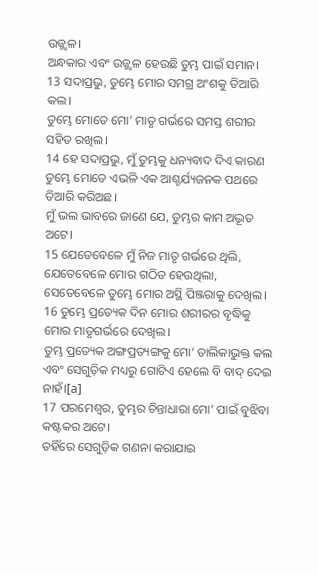ଉଜ୍ଜ୍ୱଳ।
ଅନ୍ଧକାର ଏବଂ ଉଜ୍ଜ୍ୱଳ ହେଉଛି ତୁମ୍ଭ ପାଇଁ ସମାନ।
13 ସଦାପ୍ରଭୁ, ତୁମ୍ଭେ ମୋର ସମଗ୍ର ଅଂଶକୁ ତିଆରି କଲ।
ତୁମ୍ଭେ ମୋତେ ମୋ’ ମାତୃ ଗର୍ଭରେ ସମସ୍ତ ଶରୀର ସହିତ ରଖିଲ।
14 ହେ ସଦାପ୍ରଭୁ, ମୁଁ ତୁମ୍ଭକୁ ଧନ୍ୟବାଦ ଦିଏ କାରଣ ତୁମ୍ଭେ ମୋତେ ଏଭଳି ଏକ ଆଶ୍ଚର୍ଯ୍ୟଜନକ ପଥରେ ତିଆରି କରିଅଛ।
ମୁଁ ଭଲ ଭାବରେ ଜାଣେ ଯେ, ତୁମ୍ଭର କାମ ଅଦ୍ଭୂତ ଅଟେ।
15 ଯେତେବେଳେ ମୁଁ ନିଜ ମାତୃ ଗର୍ଭରେ ଥିଲି, ଯେତେବେଳେ ମୋର ଗଠିତ ହେଉଥିଲା,
ସେତେବେଳେ ତୁମ୍ଭେ ମୋର ଅସ୍ଥି ପିଞ୍ଜରାକୁ ଦେଖିଲ।
16 ତୁମ୍ଭେ ପ୍ରତ୍ୟେକ ଦିନ ମୋର ଶରୀରର ବୃଦ୍ଧିକୁ ମୋର ମାତୃଗର୍ଭରେ ଦେଖିଲ।
ତୁମ୍ଭ ପ୍ରତ୍ୟେକ ଅଙ୍ଗପ୍ରତ୍ୟଙ୍ଗକୁ ମୋ’ ତାଲିକାଭୁକ୍ତ କଲ ଏବଂ ସେଗୁଡ଼ିକ ମଧ୍ୟରୁ ଗୋଟିଏ ହେଲେ ବି ବାଦ୍ ଦେଇ ନାହଁ।[a]
17 ପରମେଶ୍ୱର, ତୁମ୍ଭର ଚିନ୍ତାଧାରା ମୋ’ ପାଇଁ ବୁଝିବା କଷ୍ଟକର ଅଟେ।
ତହିଁରେ ସେଗୁଡ଼ିକ ଗଣନା କରାଯାଇ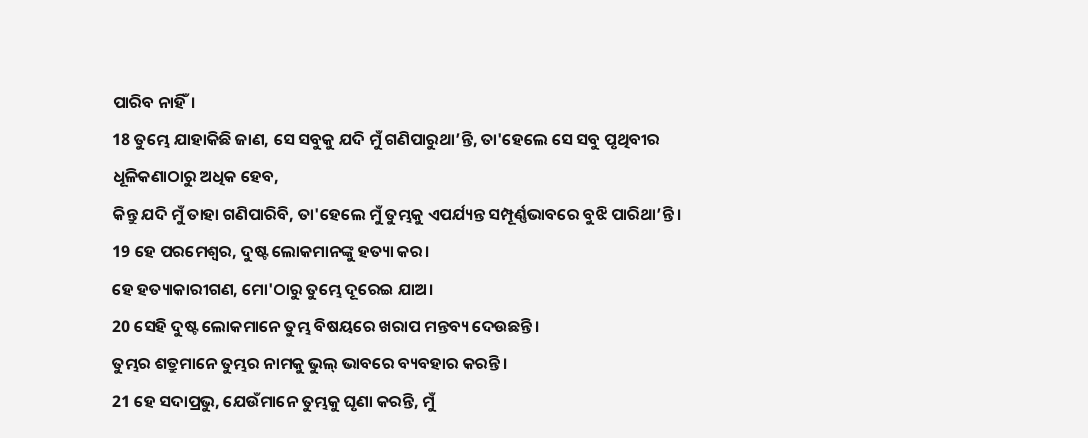ପାରିବ ନାହିଁ।
18 ତୁମ୍ଭେ ଯାହାକିଛି ଜାଣ, ସେ ସବୁକୁ ଯଦି ମୁଁ ଗଣିପାରୁଥା’ନ୍ତି, ତା'ହେଲେ ସେ ସବୁ ପୃଥିବୀର ଧୂଳିକଣାଠାରୁ ଅଧିକ ହେବ,
କିନ୍ତୁ ଯଦି ମୁଁ ତାହା ଗଣିପାରିବି, ତା'ହେଲେ ମୁଁ ତୁମ୍ଭକୁ ଏପର୍ଯ୍ୟନ୍ତ ସମ୍ପୂର୍ଣ୍ଣଭାବରେ ବୁଝି ପାରିଥା’ନ୍ତି।
19 ହେ ପରମେଶ୍ୱର, ଦୁଷ୍ଟ ଲୋକମାନଙ୍କୁ ହତ୍ୟା କର।
ହେ ହତ୍ୟାକାରୀଗଣ, ମୋ'ଠାରୁ ତୁମ୍ଭେ ଦୂରେଇ ଯାଅ।
20 ସେହି ଦୁଷ୍ଟ ଲୋକମାନେ ତୁମ୍ଭ ବିଷୟରେ ଖରାପ ମନ୍ତବ୍ୟ ଦେଉଛନ୍ତି।
ତୁମ୍ଭର ଶତ୍ରୁମାନେ ତୁମ୍ଭର ନାମକୁ ଭୁଲ୍ ଭାବରେ ବ୍ୟବହାର କରନ୍ତି।
21 ହେ ସଦାପ୍ରଭୁ, ଯେଉଁମାନେ ତୁମ୍ଭକୁ ଘୃଣା କରନ୍ତି, ମୁଁ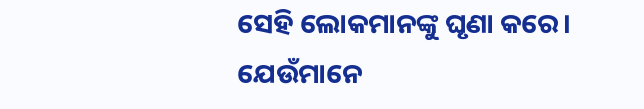ସେହି ଲୋକମାନଙ୍କୁ ଘୃଣା କରେ।
ଯେଉଁମାନେ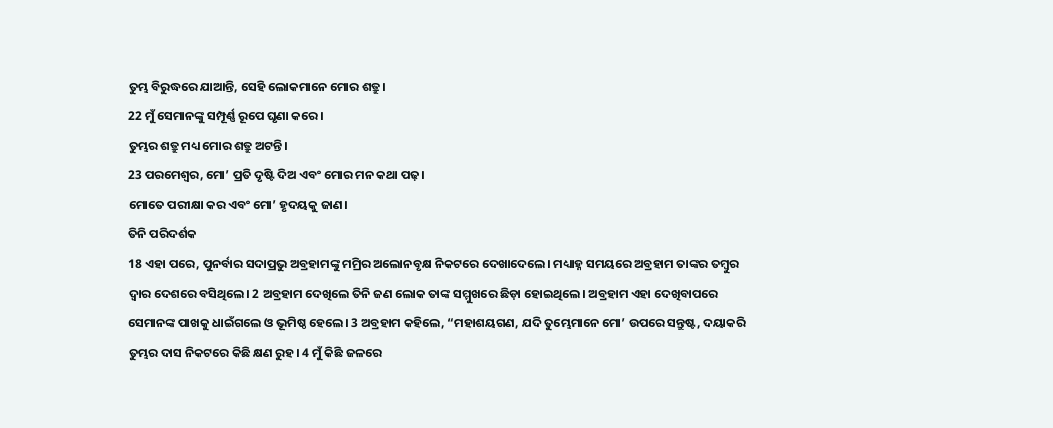ତୁମ୍ଭ ବିରୁଦ୍ଧରେ ଯାଆନ୍ତି, ସେହି ଲୋକମାନେ ମୋର ଶତ୍ରୁ।
22 ମୁଁ ସେମାନଙ୍କୁ ସମ୍ପୂର୍ଣ୍ଣ ରୂପେ ଘୃଣା କରେ।
ତୁମ୍ଭର ଶତ୍ରୁ ମଧ୍ୟ ମୋର ଶତ୍ରୁ ଅଟନ୍ତି।
23 ପରମେଶ୍ୱର, ମୋ’ ପ୍ରତି ଦୃଷ୍ଟି ଦିଅ ଏବଂ ମୋର ମନ କଥା ପଢ଼।
ମୋତେ ପରୀକ୍ଷା କର ଏବଂ ମୋ’ ହୃଦୟକୁ ଜାଣ।
ତିନି ପରିଦର୍ଶକ
18 ଏହା ପରେ, ପୁନର୍ବାର ସଦାପ୍ରଭୁ ଅବ୍ରହାମଙ୍କୁ ମମ୍ରିର ଅଲୋନବୃକ୍ଷ ନିକଟରେ ଦେଖାଦେଲେ। ମଧ୍ୟାହ୍ନ ସମୟରେ ଅବ୍ରହାମ ତାଙ୍କର ତମ୍ବୁର ଦ୍ୱାର ଦେଶରେ ବସିଥିଲେ। 2 ଅବ୍ରହାମ ଦେଖିଲେ ତିନି ଜଣ ଲୋକ ତାଙ୍କ ସମ୍ମୁଖରେ ଛିଡ଼ା ହୋଇଥିଲେ। ଅବ୍ରହାମ ଏହା ଦେଖିବାପରେ ସେମାନଙ୍କ ପାଖକୁ ଧାଇଁଗଲେ ଓ ଭୂମିଷ୍ଠ ହେଲେ। 3 ଅବ୍ରହାମ କହିଲେ, “ମହାଶୟଗଣ, ଯଦି ତୁମ୍ଭେମାନେ ମୋ’ ଉପରେ ସନ୍ତୁଷ୍ଟ, ଦୟାକରି ତୁମ୍ଭର ଦାସ ନିକଟରେ କିଛି କ୍ଷଣ ରୁହ। 4 ମୁଁ କିଛି ଜଳରେ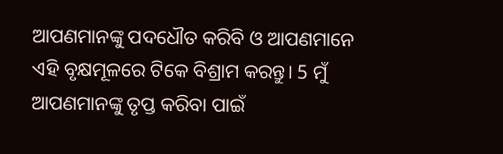ଆପଣମାନଙ୍କୁ ପଦଧୌତ କରିବି ଓ ଆପଣମାନେ ଏହି ବୃକ୍ଷମୂଳରେ ଟିକେ ବିଶ୍ରାମ କରନ୍ତୁ। 5 ମୁଁ ଆପଣମାନଙ୍କୁ ତୃପ୍ତ କରିବା ପାଇଁ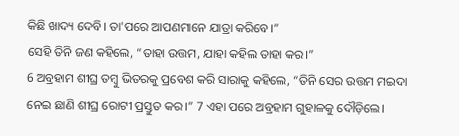କିଛି ଖାଦ୍ୟ ଦେବି। ତା'ପରେ ଆପଣମାନେ ଯାତ୍ରା କରିବେ।”
ସେହି ତିନି ଜଣ କହିଲେ, “ତାହା ଉତ୍ତମ, ଯାହା କହିଲ ତାହା କର।”
6 ଅବ୍ରହାମ ଶୀଘ୍ର ତମ୍ବୁ ଭିତରକୁ ପ୍ରବେଶ କରି ସାରାକୁ କହିଲେ, “ତିନି ସେର ଉତ୍ତମ ମଇଦା ନେଇ ଛାଣି ଶୀଘ୍ର ରୋଟୀ ପ୍ରସ୍ତୁତ କର।” 7 ଏହା ପରେ ଅବ୍ରହାମ ଗୁହାଳକୁ ଦୌଡ଼ିଲେ।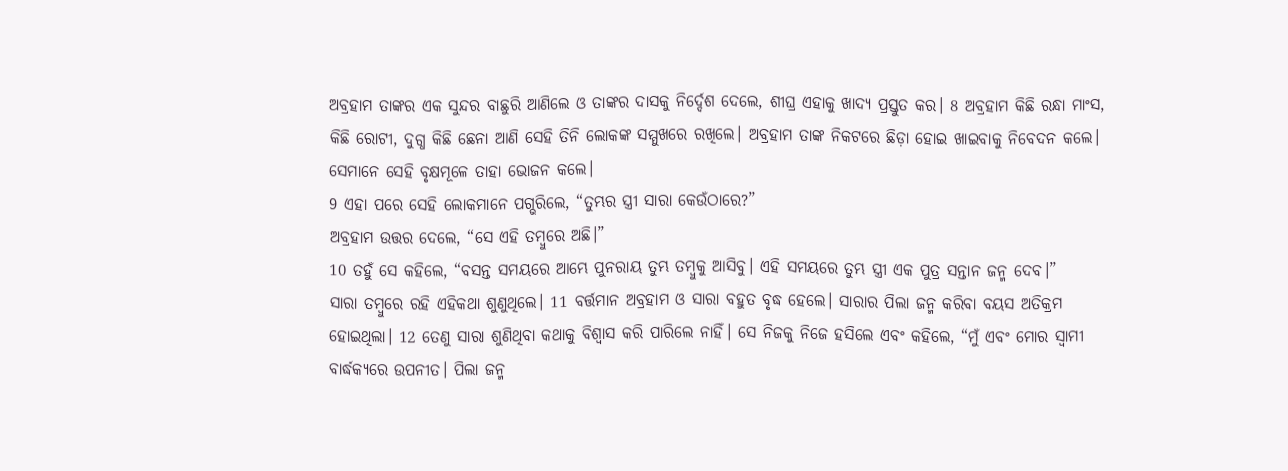ଅବ୍ରହାମ ତାଙ୍କର ଏକ ସୁନ୍ଦର ବାଛୁରି ଆଣିଲେ ଓ ତାଙ୍କର ଦାସକୁ ନିର୍ଦ୍ଦେଶ ଦେଲେ, ଶୀଘ୍ର ଏହାକୁ ଖାଦ୍ୟ ପ୍ରସ୍ତୁତ କର। 8 ଅବ୍ରହାମ କିଛି ରନ୍ଧା ମାଂସ, କିଛି ରୋଟୀ, ଦୁଗ୍ଧ କିଛି ଛେନା ଆଣି ସେହି ତିନି ଲୋକଙ୍କ ସମ୍ମୁଖରେ ରଖିଲେ। ଅବ୍ରହାମ ତାଙ୍କ ନିକଟରେ ଛିଡ଼ା ହୋଇ ଖାଇବାକୁ ନିବେଦନ କଲେ। ସେମାନେ ସେହି ବୃକ୍ଷମୂଳେ ତାହା ଭୋଜନ କଲେ।
9 ଏହା ପରେ ସେହି ଲୋକମାନେ ପଗ୍ଭରିଲେ, “ତୁମ୍ଭର ସ୍ତ୍ରୀ ସାରା କେଉଁଠାରେ?”
ଅବ୍ରହାମ ଉତ୍ତର ଦେଲେ, “ସେ ଏହି ତମ୍ବୁରେ ଅଛି।”
10 ତହୁଁ ସେ କହିଲେ, “ବସନ୍ତ ସମୟରେ ଆମ୍ଭେ ପୁନରାୟ ତୁମ୍ଭ ତମ୍ବୁକୁ ଆସିବୁ। ଏହି ସମୟରେ ତୁମ୍ଭ ସ୍ତ୍ରୀ ଏକ ପୁତ୍ର ସନ୍ତାନ ଜନ୍ମ ଦେବ।”
ସାରା ତମ୍ବୁରେ ରହି ଏହିକଥା ଶୁଣୁଥିଲେ। 11 ବର୍ତ୍ତମାନ ଅବ୍ରହାମ ଓ ସାରା ବହୁତ ବୃଦ୍ଧ ହେଲେ। ସାରାର ପିଲା ଜନ୍ମ କରିବା ବୟସ ଅତିକ୍ରମ ହୋଇଥିଲା। 12 ତେଣୁ ସାରା ଶୁଣିଥିବା କଥାକୁ ବିଶ୍ୱାସ କରି ପାରିଲେ ନାହିଁ। ସେ ନିଜକୁ ନିଜେ ହସିଲେ ଏବଂ କହିଲେ, “ମୁଁ ଏବଂ ମୋର ସ୍ୱାମୀ ବାର୍ଦ୍ଧକ୍ୟରେ ଉପନୀତ। ପିଲା ଜନ୍ମ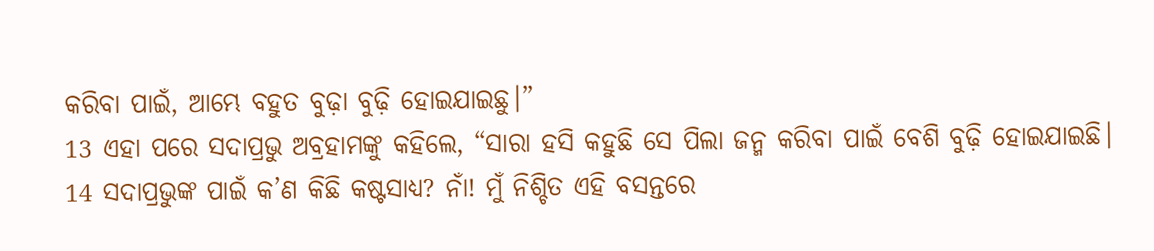କରିବା ପାଇଁ, ଆମ୍ଭେ ବହୁତ ବୁଢ଼ା ବୁଢ଼ି ହୋଇଯାଇଛୁ।”
13 ଏହା ପରେ ସଦାପ୍ରଭୁ ଅବ୍ରହାମଙ୍କୁ କହିଲେ, “ସାରା ହସି କହୁଛି ସେ ପିଲା ଜନ୍ମ କରିବା ପାଇଁ ବେଶି ବୁଢ଼ି ହୋଇଯାଇଛି। 14 ସଦାପ୍ରଭୁଙ୍କ ପାଇଁ କ’ଣ କିଛି କଷ୍ଟସାଧ୍ୟ? ନାଁ! ମୁଁ ନିଶ୍ଚିତ ଏହି ବସନ୍ତରେ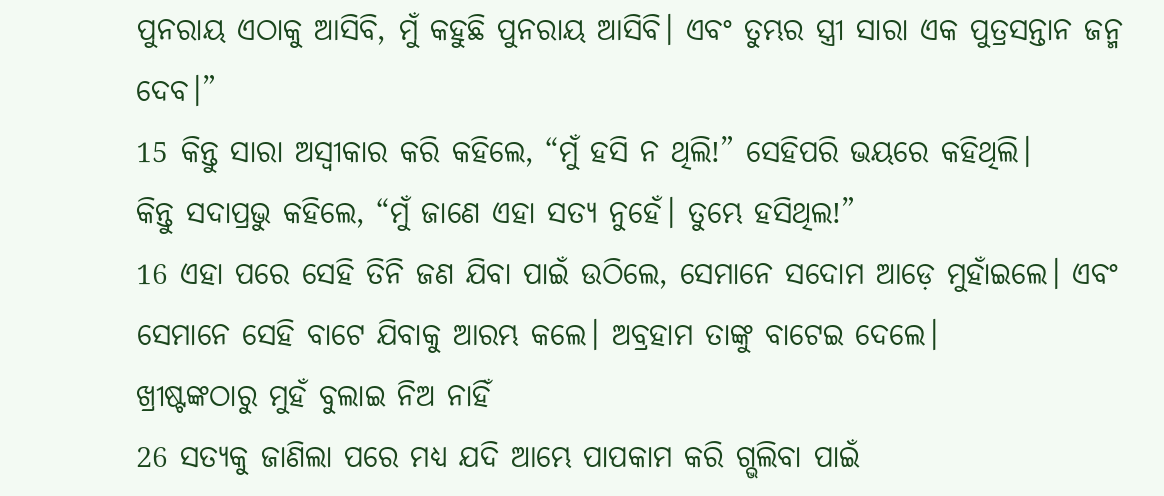ପୁନରାୟ ଏଠାକୁ ଆସିବି, ମୁଁ କହୁଛି ପୁନରାୟ ଆସିବି। ଏବଂ ତୁମ୍ଭର ସ୍ତ୍ରୀ ସାରା ଏକ ପୁତ୍ରସନ୍ତାନ ଜନ୍ମ ଦେବ।”
15 କିନ୍ତୁ ସାରା ଅସ୍ୱୀକାର କରି କହିଲେ, “ମୁଁ ହସି ନ ଥିଲି!” ସେହିପରି ଭୟରେ କହିଥିଲି।
କିନ୍ତୁ ସଦାପ୍ରଭୁ କହିଲେ, “ମୁଁ ଜାଣେ ଏହା ସତ୍ୟ ନୁହେଁ। ତୁମ୍ଭେ ହସିଥିଲ!”
16 ଏହା ପରେ ସେହି ତିନି ଜଣ ଯିବା ପାଇଁ ଉଠିଲେ, ସେମାନେ ସଦୋମ ଆଡ଼େ ମୁହାଁଇଲେ। ଏବଂ ସେମାନେ ସେହି ବାଟେ ଯିବାକୁ ଆରମ୍ଭ କଲେ। ଅବ୍ରହାମ ତାଙ୍କୁ ବାଟେଇ ଦେଲେ।
ଖ୍ରୀଷ୍ଟଙ୍କଠାରୁ ମୁହଁ ବୁଲାଇ ନିଅ ନାହିଁ
26 ସତ୍ୟକୁ ଜାଣିଲା ପରେ ମଧ୍ୟ ଯଦି ଆମ୍ଭେ ପାପକାମ କରି ଗ୍ଭଲିବା ପାଇଁ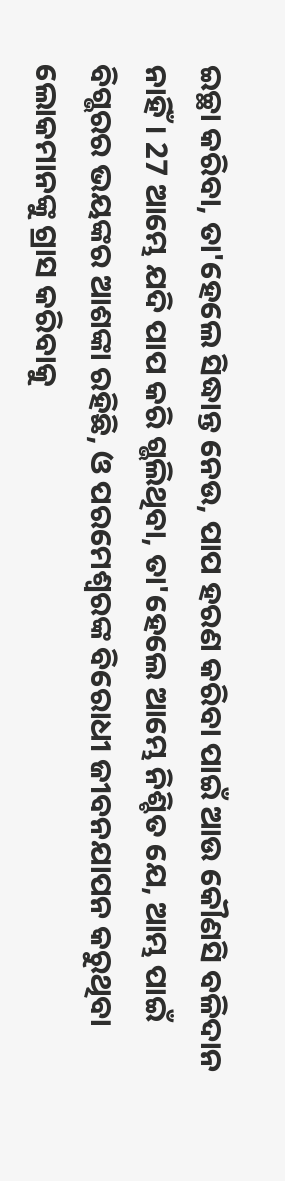ଇଚ୍ଛା କରିବା, ତା'ହେଲେ ସିଦ୍ଧାନ୍ତ ନେଉ, ପାପ ହରଣ କରିବା ପାଇଁ ଆଉ କୌଣସି ବଳିଦାନ ନାହିଁ। 27 ଆମ୍ଭେ ଯଦି ପାପ କରି ଗ୍ଭଲିଥିବା, ତା'ହେଲେ ଆମ୍ଭେ ନିଶ୍ଚିତ ଯେ, ଆମ୍ଭ ପାଇଁ ବିଗ୍ଭରର ଭୟଙ୍କର ଆଶଙ୍କା ରହିଛି, ଓ ପରମେଶ୍ୱରଙ୍କ ବିରୋଧୀ ଜୀବନଯାପନ କରୁଥିବା ଲୋକମାନଙ୍କୁ ଗ୍ରାସ କରିବାକୁ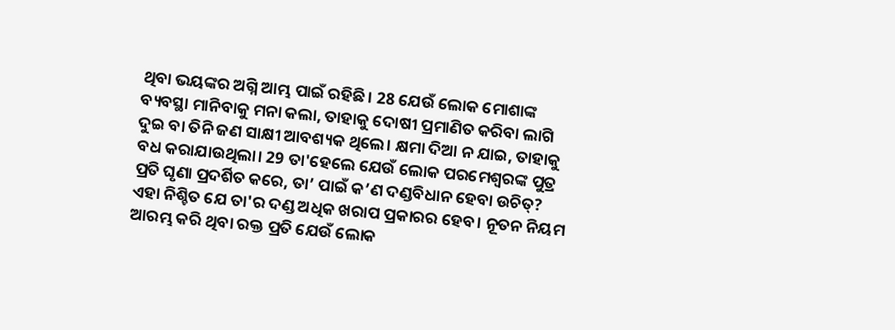ଥିବା ଭୟଙ୍କର ଅଗ୍ନି ଆମ୍ଭ ପାଇଁ ରହିଛି। 28 ଯେଉଁ ଲୋକ ମୋଶାଙ୍କ ବ୍ୟବସ୍ଥା ମାନିବାକୁ ମନା କଲା, ତାହାକୁ ଦୋଷୀ ପ୍ରମାଣିତ କରିବା ଲାଗି ଦୁଇ ବା ତିନି ଜଣ ସାକ୍ଷୀ ଆବଶ୍ୟକ ଥିଲେ। କ୍ଷମା ଦିଆ ନ ଯାଇ, ତାହାକୁ ବଧ କରାଯାଉଥିଲା। 29 ତା'ହେଲେ ଯେଉଁ ଲୋକ ପରମେଶ୍ୱରଙ୍କ ପୁତ୍ର ପ୍ରତି ଘୃଣା ପ୍ରଦର୍ଶିତ କରେ, ତା’ ପାଇଁ କ’ଣ ଦଣ୍ଡବିଧାନ ହେବା ଉଚିତ୍? ଏହା ନିଶ୍ଚିତ ଯେ ତା'ର ଦଣ୍ଡ ଅଧିକ ଖରାପ ପ୍ରକାରର ହେବ। ନୂତନ ନିୟମ ଆରମ୍ଭ କରି ଥିବା ରକ୍ତ ପ୍ରତି ଯେଉଁ ଲୋକ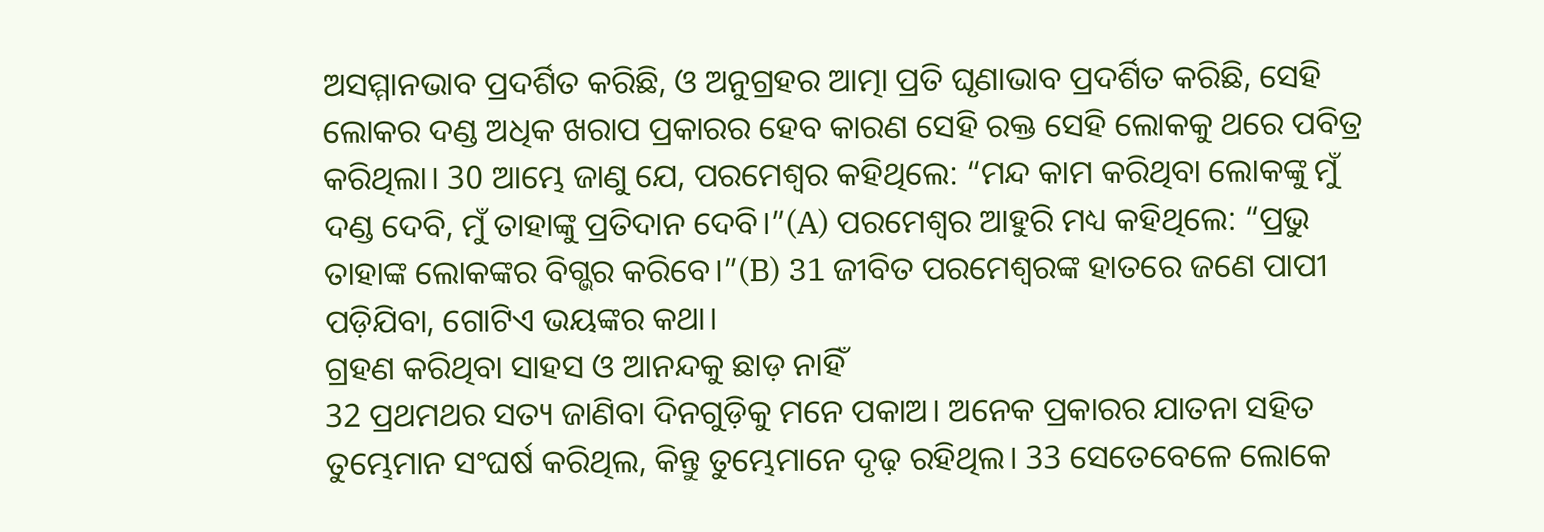ଅସମ୍ମାନଭାବ ପ୍ରଦର୍ଶିତ କରିଛି, ଓ ଅନୁଗ୍ରହର ଆତ୍ମା ପ୍ରତି ଘୃଣାଭାବ ପ୍ରଦର୍ଶିତ କରିଛି, ସେହି ଲୋକର ଦଣ୍ଡ ଅଧିକ ଖରାପ ପ୍ରକାରର ହେବ କାରଣ ସେହି ରକ୍ତ ସେହି ଲୋକକୁ ଥରେ ପବିତ୍ର କରିଥିଲା। 30 ଆମ୍ଭେ ଜାଣୁ ଯେ, ପରମେଶ୍ୱର କହିଥିଲେ: “ମନ୍ଦ କାମ କରିଥିବା ଲୋକଙ୍କୁ ମୁଁ ଦଣ୍ଡ ଦେବି, ମୁଁ ତାହାଙ୍କୁ ପ୍ରତିଦାନ ଦେବି।”(A) ପରମେଶ୍ୱର ଆହୁରି ମଧ୍ୟ କହିଥିଲେ: “ପ୍ରଭୁ ତାହାଙ୍କ ଲୋକଙ୍କର ବିଗ୍ଭର କରିବେ।”(B) 31 ଜୀବିତ ପରମେଶ୍ୱରଙ୍କ ହାତରେ ଜଣେ ପାପୀ ପଡ଼ିଯିବା, ଗୋଟିଏ ଭୟଙ୍କର କଥା।
ଗ୍ରହଣ କରିଥିବା ସାହସ ଓ ଆନନ୍ଦକୁ ଛାଡ଼ ନାହିଁ
32 ପ୍ରଥମଥର ସତ୍ୟ ଜାଣିବା ଦିନଗୁଡ଼ିକୁ ମନେ ପକାଅ। ଅନେକ ପ୍ରକାରର ଯାତନା ସହିତ ତୁମ୍ଭେମାନ ସଂଘର୍ଷ କରିଥିଲ, କିନ୍ତୁ ତୁମ୍ଭେମାନେ ଦୃଢ଼ ରହିଥିଲ। 33 ସେତେବେଳେ ଲୋକେ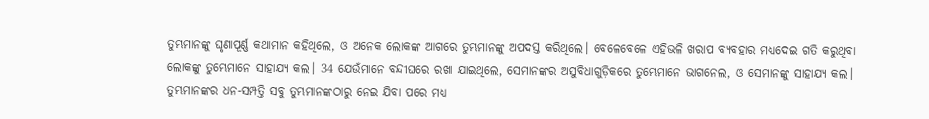ତୁମ୍ଭମାନଙ୍କୁ ଘୃଣାପୂର୍ଣ୍ଣ କଥାମାନ କହିଥିଲେ, ଓ ଅନେକ ଲୋକଙ୍କ ଆଗରେ ତୁମ୍ଭମାନଙ୍କୁ ଅପଦସ୍ତ କରିଥିଲେ। ବେଳେବେଳେ ଏହିଭଳି ଖରାପ ବ୍ୟବହାର ମଧ୍ୟଦେଇ ଗତି କରୁଥିବା ଲୋକଙ୍କୁ ତୁମ୍ଭେମାନେ ସାହାଯ୍ୟ କଲ। 34 ଯେଉଁମାନେ ବନ୍ଦୀଘରେ ରଖା ଯାଇଥିଲେ, ସେମାନଙ୍କର ଅସୁବିଧାଗୁଡ଼ିକରେ ତୁମ୍ଭେମାନେ ଭାଗନେଲ, ଓ ସେମାନଙ୍କୁ ସାହାଯ୍ୟ କଲ। ତୁମ୍ଭମାନଙ୍କର ଧନ-ସମ୍ପତ୍ତି ସବୁ ତୁମ୍ଭମାନଙ୍କଠାରୁ ନେଇ ଯିବା ପରେ ମଧ୍ୟ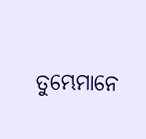ତୁମ୍ଭେମାନେ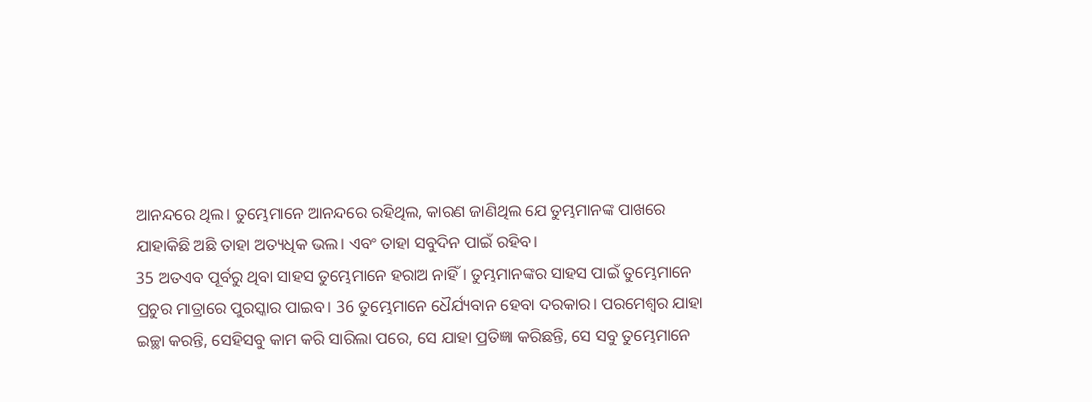ଆନନ୍ଦରେ ଥିଲ। ତୁମ୍ଭେମାନେ ଆନନ୍ଦରେ ରହିଥିଲ, କାରଣ ଜାଣିଥିଲ ଯେ ତୁମ୍ଭମାନଙ୍କ ପାଖରେ ଯାହାକିଛି ଅଛି ତାହା ଅତ୍ୟଧିକ ଭଲ। ଏବଂ ତାହା ସବୁଦିନ ପାଇଁ ରହିବ।
35 ଅତଏବ ପୂର୍ବରୁ ଥିବା ସାହସ ତୁମ୍ଭେମାନେ ହରାଅ ନାହିଁ। ତୁମ୍ଭମାନଙ୍କର ସାହସ ପାଇଁ ତୁମ୍ଭେମାନେ ପ୍ରଚୁର ମାତ୍ରାରେ ପୁରସ୍କାର ପାଇବ। 36 ତୁମ୍ଭେମାନେ ଧୈର୍ଯ୍ୟବାନ ହେବା ଦରକାର। ପରମେଶ୍ୱର ଯାହା ଇଚ୍ଛା କରନ୍ତି, ସେହିସବୁ କାମ କରି ସାରିଲା ପରେ, ସେ ଯାହା ପ୍ରତିଜ୍ଞା କରିଛନ୍ତି, ସେ ସବୁ ତୁମ୍ଭେମାନେ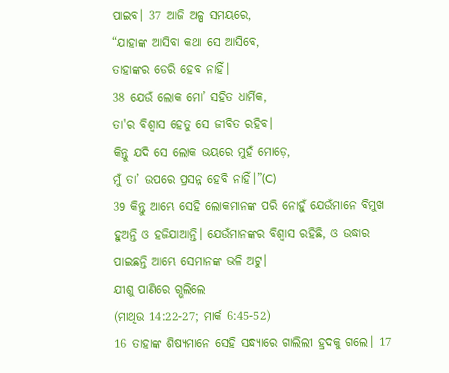ପାଇବ। 37 ଆଜି ଅଳ୍ପ ସମୟରେ,
“ଯାହାଙ୍କ ଆସିବା କଥା ସେ ଆସିବେ,
ତାହାଙ୍କର ଡେରି ହେବ ନାହିଁ।
38 ଯେଉଁ ଲୋକ ମୋ’ ସହିତ ଧାର୍ମିକ,
ତା'ର ବିଶ୍ୱାସ ହେତୁ ସେ ଜୀବିତ ରହିବ।
କିନ୍ତୁ ଯଦି ସେ ଲୋକ ଭୟରେ ମୁହଁ ମୋଡ଼େ,
ମୁଁ ତା’ ଉପରେ ପ୍ରସନ୍ନ ହେବି ନାହିଁ।”(C)
39 କିନ୍ତୁ ଆମ୍ଭେ ସେହି ଲୋକମାନଙ୍କ ପରି ନୋହୁଁ ଯେଉଁମାନେ ବିମୁଖ ହୁଅନ୍ତି ଓ ହଜିଯାଆନ୍ତି। ଯେଉଁମାନଙ୍କର ବିଶ୍ୱାସ ରହିଛି, ଓ ଉଦ୍ଧାର ପାଇଛନ୍ତି ଆମ୍ଭେ ସେମାନଙ୍କ ଭଳି ଅଟୁ।
ଯୀଶୁ ପାଣିରେ ଗ୍ଭଲିଲେ
(ମାଥିଉ 14:22-27; ମାର୍କ 6:45-52)
16 ତାହାଙ୍କ ଶିଷ୍ୟମାନେ ସେହି ସନ୍ଧ୍ୟାରେ ଗାଲିଲୀ ହ୍ରଦକୁ ଗଲେ। 17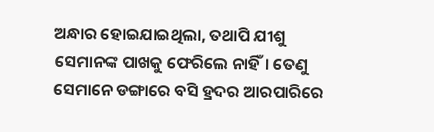ଅନ୍ଧାର ହୋଇଯାଇଥିଲା, ତଥାପି ଯୀଶୁ ସେମାନଙ୍କ ପାଖକୁ ଫେରିଲେ ନାହିଁ। ତେଣୁ ସେମାନେ ଡଙ୍ଗାରେ ବସି ହ୍ରଦର ଆରପାରିରେ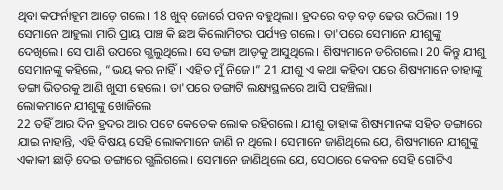ଥିବା କଫର୍ନାହୂମ ଆଡ଼େ ଗଲେ। 18 ଖୁବ୍ ଜୋର୍ରେ ପବନ ବହୁଥିଲା। ହ୍ରଦରେ ବଡ଼ ବଡ଼ ଢେଉ ଉଠିଲା। 19 ସେମାନେ ଆହୁଲା ମାରି ପ୍ରାୟ ପାଞ୍ଚ କି ଛଅ କିଲୋମିଟର ପର୍ଯ୍ୟନ୍ତ ଗଲେ। ତା'ପରେ ସେମାନେ ଯୀଶୁଙ୍କୁ ଦେଖିଲେ। ସେ ପାଣି ଉପରେ ଗ୍ଭଲୁଥିଲେ। ସେ ଡଙ୍ଗା ଆଡ଼କୁ ଆସୁଥିଲେ। ଶିଷ୍ୟମାନେ ଡରିଗଲେ। 20 କିନ୍ତୁ ଯୀଶୁ ସେମାନଙ୍କୁ କହିଲେ, “ଭୟ କର ନାହିଁ। ଏହିତ ମୁଁ ନିଜେ।” 21 ଯୀଶୁ ଏ କଥା କହିବା ପରେ ଶିଷ୍ୟମାନେ ତାହାଙ୍କୁ ଡଙ୍ଗା ଭିତରକୁ ଆଣି ଖୁସୀ ହେଲେ। ତା'ପରେ ଡଙ୍ଗାଟି ଲକ୍ଷ୍ୟସ୍ଥଳରେ ଆସି ପହଞ୍ଚିଲା।
ଲୋକମାନେ ଯୀଶୁଙ୍କୁ ଖୋଜିଲେ
22 ତହିଁ ଆର ଦିନ ହ୍ରଦର ଆର ପଟେ କେତେକ ଲୋକ ରହିଗଲେ। ଯୀଶୁ ତାହାଙ୍କ ଶିଷ୍ୟମାନଙ୍କ ସହିତ ଡଙ୍ଗାରେ ଯାଇ ନାହାନ୍ତି, ଏହି ବିଷୟ ସେହି ଲୋକମାନେ ଜାଣି ନ ଥିଲେ। ସେମାନେ ଜାଣିଥିଲେ ଯେ, ଶିଷ୍ୟମାନେ ଯୀଶୁଙ୍କୁ ଏକାକୀ ଛାଡ଼ି ଦେଇ ଡଙ୍ଗାରେ ଗ୍ଭଲିଗଲେ। ସେମାନେ ଜାଣିଥିଲେ ଯେ, ସେଠାରେ କେବଳ ସେହି ଗୋଟିଏ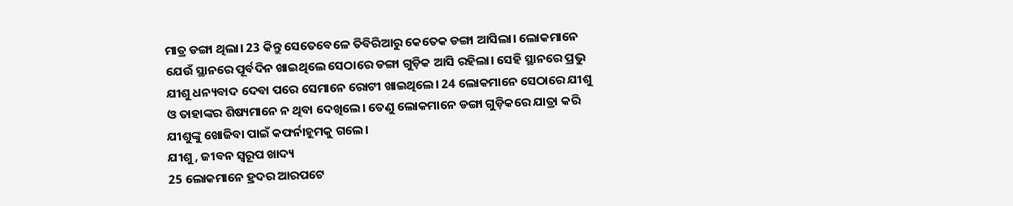ମାତ୍ର ଡଙ୍ଗା ଥିଲା। 23 କିନ୍ତୁ ସେତେବେଳେ ତିବିରିଆରୁ କେତେକ ଡଙ୍ଗା ଆସିଲା। ଲୋକମାନେ ଯେଉଁ ସ୍ଥାନରେ ପୂର୍ବଦିନ ଖାଇଥିଲେ ସେଠାରେ ଡଙ୍ଗା ଗୁଡ଼ିକ ଆସି ରହିଲା। ସେହି ସ୍ଥାନରେ ପ୍ରଭୁ ଯୀଶୁ ଧନ୍ୟବାଦ ଦେବା ପରେ ସେମାନେ ରୋଟୀ ଖାଇଥିଲେ। 24 ଲୋକମାନେ ସେଠାରେ ଯୀଶୁ ଓ ତାହାଙ୍କର ଶିଷ୍ୟମାନେ ନ ଥିବା ଦେଖିଲେ। ତେଣୁ ଲୋକମାନେ ଡଙ୍ଗା ଗୁଡ଼ିକରେ ଯାତ୍ରା କରି ଯୀଶୁଙ୍କୁ ଖୋଜିବା ପାଇଁ କଫର୍ନାହୂମକୁ ଗଲେ।
ଯୀଶୁ, ଜୀବନ ସ୍ୱରୂପ ଖାଦ୍ୟ
25 ଲୋକମାନେ ହ୍ରଦର ଆରପଟେ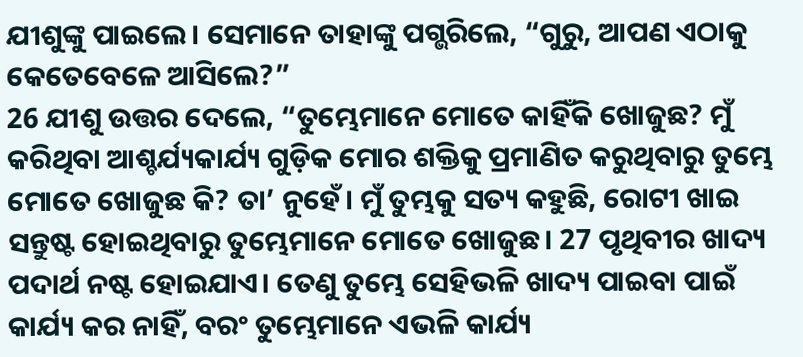ଯୀଶୁଙ୍କୁ ପାଇଲେ। ସେମାନେ ତାହାଙ୍କୁ ପଗ୍ଭରିଲେ, “ଗୁରୁ, ଆପଣ ଏଠାକୁ କେତେବେଳେ ଆସିଲେ?”
26 ଯୀଶୁ ଉତ୍ତର ଦେଲେ, “ତୁମ୍ଭେମାନେ ମୋତେ କାହିଁକି ଖୋଜୁଛ? ମୁଁ କରିଥିବା ଆଶ୍ଚର୍ଯ୍ୟକାର୍ଯ୍ୟ ଗୁଡ଼ିକ ମୋର ଶକ୍ତିକୁ ପ୍ରମାଣିତ କରୁଥିବାରୁ ତୁମ୍ଭେ ମୋତେ ଖୋଜୁଛ କି? ତା’ ନୁହେଁ। ମୁଁ ତୁମ୍ଭକୁ ସତ୍ୟ କହୁଛି, ରୋଟୀ ଖାଇ ସନ୍ତୁଷ୍ଟ ହୋଇଥିବାରୁ ତୁମ୍ଭେମାନେ ମୋତେ ଖୋଜୁଛ। 27 ପୃଥିବୀର ଖାଦ୍ୟ ପଦାର୍ଥ ନଷ୍ଟ ହୋଇଯାଏ। ତେଣୁ ତୁମ୍ଭେ ସେହିଭଳି ଖାଦ୍ୟ ପାଇବା ପାଇଁ କାର୍ଯ୍ୟ କର ନାହିଁ, ବରଂ ତୁମ୍ଭେମାନେ ଏଭଳି କାର୍ଯ୍ୟ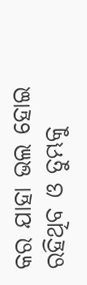କର ଯାହା ଭଲ ହୋଇ ରହିଥିବ ଓ ତୁମ୍ଭକୁ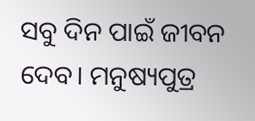ସବୁ ଦିନ ପାଇଁ ଜୀବନ ଦେବ। ମନୁଷ୍ୟପୁତ୍ର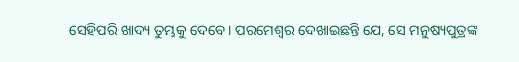ସେହିପରି ଖାଦ୍ୟ ତୁମ୍ଭକୁ ଦେବେ। ପରମେଶ୍ୱର ଦେଖାଇଛନ୍ତି ଯେ, ସେ ମନୁଷ୍ୟପୁତ୍ରଙ୍କ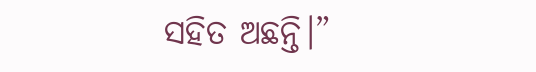ସହିତ ଅଛନ୍ତି।”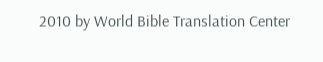2010 by World Bible Translation Center